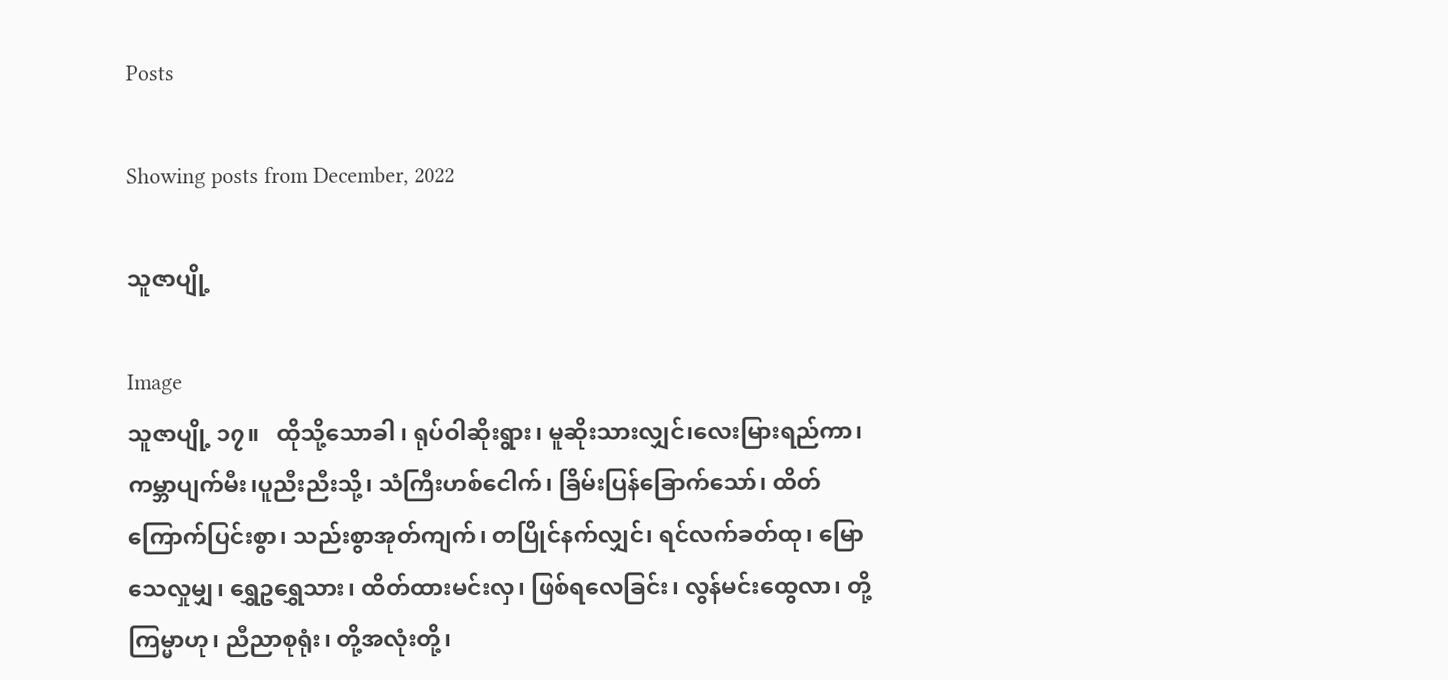Posts

Showing posts from December, 2022

သူဇာပျို့

Image
သူဇာပျို့ ၁၇။   ထိုသို့သောခါ ၊ ရုပ်ဝါဆိုးရွား၊ မူဆိုးသားလျှင်၊လေးမြားရည်ကာ၊ ကမ္ဘာပျက်မီး၊ပူညီးညီးသို့၊ သံကြီးဟစ်ငေါက်၊ ခြိမ်းပြန်ခြောက်သော်၊ ထိတ်ကြောက်ပြင်းစွာ၊ သည်းစွာအုတ်ကျက်၊ တပြိုင်နက်လျှင်၊ ရင်လက်ခတ်ထု၊ မြောသေလှုမျှ၊ ရွှေဥရွှေသား၊ ထိတ်ထားမင်းလှ၊ ဖြစ်ရလေခြင်း၊ လွန်မင်းထွေလာ၊ တို့ကြမ္မာဟု၊ ညီညာစုရုံး၊ တို့အလုံးတို့၊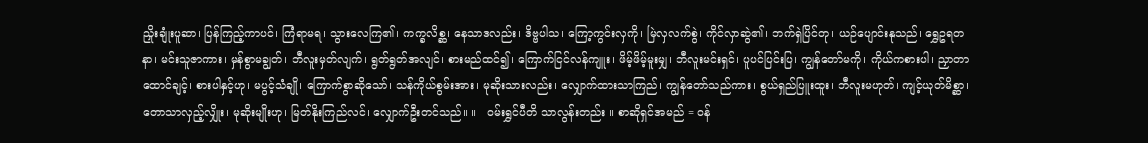ညှိုးချုံးပူဆာ၊ ပြန်ကြည့်ကာပင်၊ ကြံရာမရ၊ သွားလေကြ၏၊ ကက္ခလိစ္ဆ၊ နေသာဒလည်း၊ ဒိဗ္ဗပါသ၊ ကြော့ကွင်းလှကို၊ မြဲလှလက်စွဲ၊ ကိုင်လှာဆွဲ၏၊ ဘက်ရှဲပြိင်တု၊ ယဉ်ပျောင်းနုသည်၊ ရွှေဥရတနာ၊ မင်းသူဇာကား၊ မှန်စွာမချွတ်၊ ဘီလူးမှတ်လျက်၊ ရွတ်ရွတ်အလျင်၊ စားမည်ထင်၍၊ ကြောက်ငြင်လန်ကျူး၊ ဖိမ့်ဖိမ့်မူးမျှ၊ ဘီလူးမင်းရှင်၊ ပူပင်ပြင်းပြ၊ ကျွန်တော်မကို၊ ကိုယ်ကစားပါ၊ ညှာတာထောင်ချင့်၊ စားပါနှင့်ဟု၊ မပွင့်သံချို၊ ကြောက်စွာဆိုသော်၊ သန်ကိုယ်စွမ်းအား၊ မုဆိုးသားလည်း၊ လျှောက်ထားသာကြည်၊ ကျွန်တော်သည်ကား၊ စွယ်ရှည်ပြူးထူး၊ ဘီလူးမဟုတ်၊ ကျင့်ယုတ်မိစ္ဆာ၊ တောသာလှည့်လျှိုး၊ မုဆိုးမျိုးဟု၊ မြတ်နိုးကြည်လင်၊ လျှောက်ဦးတင်သည်။ ။   ဝမ်းရွှင်ပီတိ သာလွန်းတည်း ။ စာဆိုရှင်အမည် = ဝန်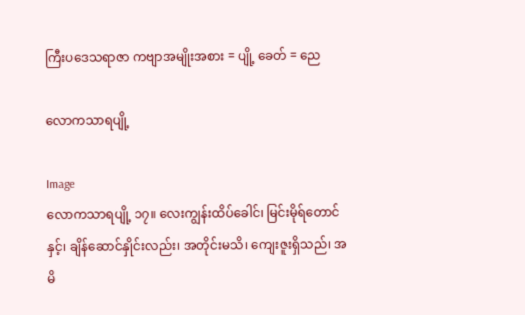ကြီးပဒေသရာဇာ ကဗျာအမျိုးအစား = ပျို့ ခေတ် = ညေ

လောကသာရပျို့

Image
လောကသာရပျို့ ၁၇။ လေးကျွန်းထိပ်ခေါင်၊ မြင်းမိုရ်တောင်နှင့်၊ ချိန်ဆောင်နှိုင်းလည်း၊ အတိုင်းမသိ၊ ကျေးဇူးရှိသည်၊ အမိ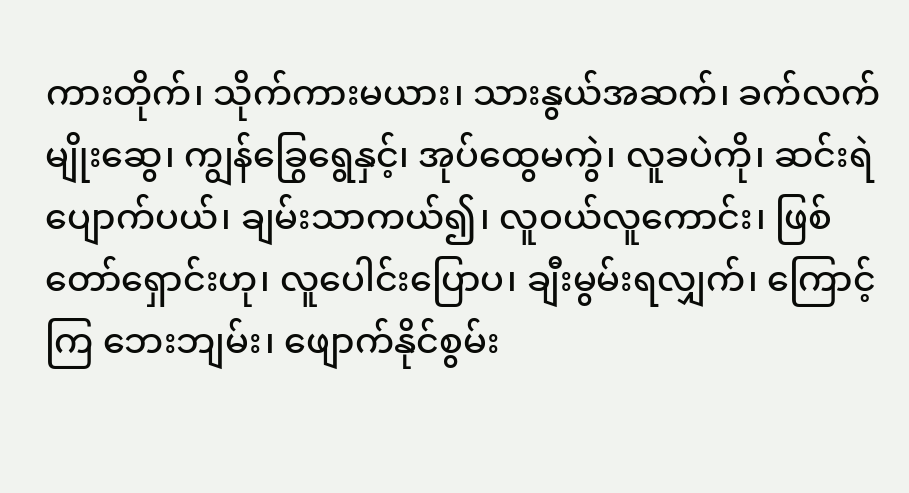ကားတိုက်၊ သိုက်ကားမယား၊ သားနွယ်အဆက်၊ ခက်လက်မျိုးဆွေ၊ ကျွန်ခြွေရွေနှင့်၊ အုပ်ထွေမကွဲ၊ လူခပဲကို၊ ဆင်းရဲပျောက်ပယ်၊ ချမ်းသာကယ်၍၊ လူဝယ်လူကောင်း၊ ဖြစ်တော်ရှောင်းဟု၊ လူပေါင်းပြောပ၊ ချီးမွမ်းရလျှက်၊ ကြောင့်ကြ ဘေးဘျမ်း၊ ဖျောက်နိုင်စွမ်း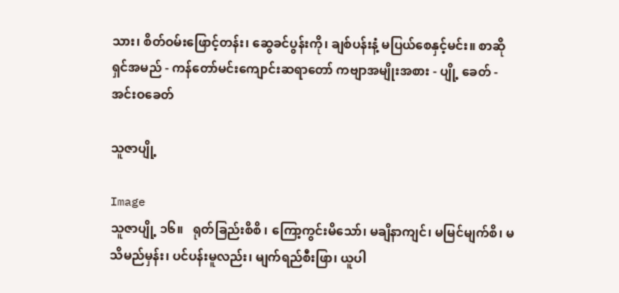သား၊ စိတ်ဝမ်းဖြောင့်တန်း၊ ဆွေခင်ပွန်းကို၊ ချစ်ပန်းနံ့ မပြယ်စေနှင့်မင်း။ စာဆိုရှင်အမည် - ကန်တော်မင်းကျောင်းဆရာတော် ကဗျာအမျိုးအစား - ပျို့ ခေတ် - အင်းဝခေတ်

သူဇာပျို့

Image
သူဇာပျို့ ၁၆။   ရုတ်ခြည်းစိစိ ၊ ကြော့ကွင်းမိသော်၊ မချိနာကျင်၊ မမြင်မျက်စိ၊ မသိမည်မှန်း၊ ပင်ပန်းမူလည်း၊ မျက်ရည်စီးဖြာ၊ ယူပါ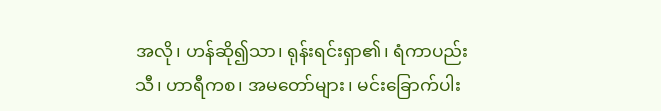အလို၊ ဟန်ဆို၍သာ၊ ရုန်းရင်းရှာ၏၊ ရံကာပည်းသီ၊ ဟာရီကစ၊ အမတော်များ၊ မင်းခြောက်ပါး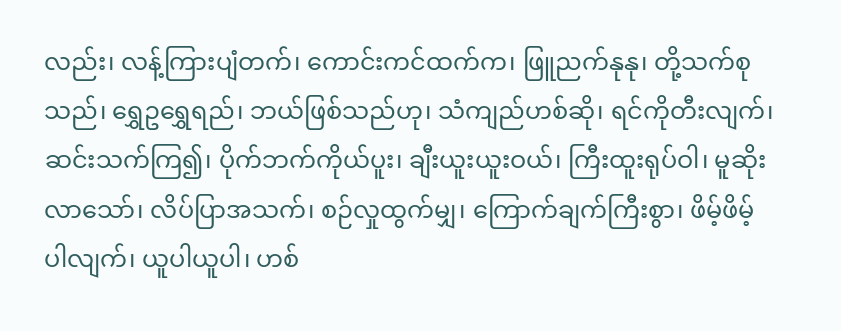လည်း၊ လန့်ကြားပျံတက်၊ ကောင်းကင်ထက်က၊ ဖြူညက်နုနု၊ တို့သက်စုသည်၊ ရွှေဥရွှေရည်၊ ဘယ်ဖြစ်သည်ဟု၊ သံကျည်ဟစ်ဆို၊ ရင်ကိုတီးလျက်၊ ဆင်းသက်ကြ၍၊ ပိုက်ဘက်ကိုယ်ပူး၊ ချီးယူးယူးဝယ်၊ ကြီးထူးရုပ်ဝါ၊ မူဆိုးလာသော်၊ လိပ်ပြာအသက်၊ စဉ်လှုထွက်မျှ၊ ကြောက်ချက်ကြီးစွာ၊ ဖိမ့်ဖိမ့်ပါလျက်၊ ယူပါယူပါ၊ ဟစ်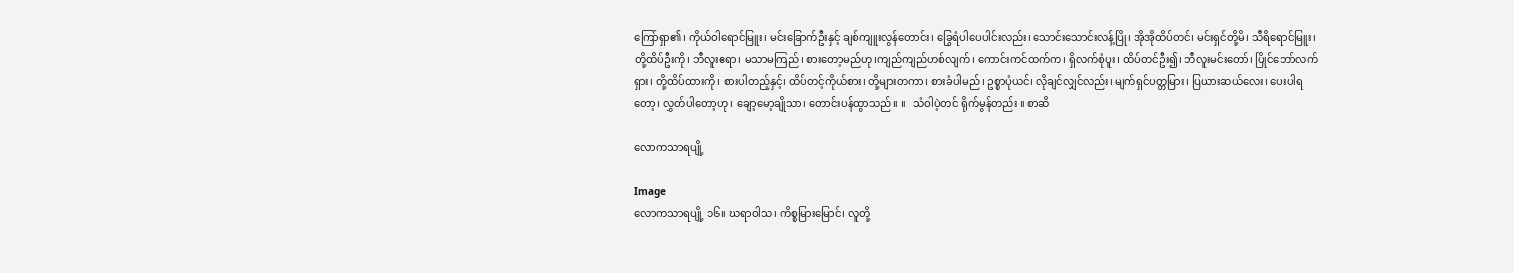ကြော်ရှာ၏၊ ကိုယ်ဝါရောင်မြူး၊ မင်းခြောက်ဦးနှင့် ချစ်ကျူးလွန်တောင်း၊ ခြွေရံပါပေပါင်းလည်း၊ သောင်းသောင်းလန့်ပြို၊ အိုအိုထိပ်တင်၊ မင်းရှင်တို့မိ၊ သီရိရောင်မြူး၊ တို့ထိပ်ဦးကို၊ ဘီလူးဧရာ၊ မသာမကြည်၊ စားတော့မည်ဟု၊ကျည်ကျည်ဟစ်လျက်၊ ကောင်းကင်ထက်က၊ ရှိလက်စုံပူး၊ ထိပ်တင်ဦး၍၊ ဘီလူးမင်းတော်၊ ပြိုင်ဘော်လက်ရှား၊ တို့ထိပ်ထားကို၊ စားပါတည့်နှင့်၊ ထိပ်တင့်ကိုယ်စား၊ တို့များတကာ၊ စားခံပါမည်၊ ဥစ္စာပုံယင်၊ လိုချင်လျှင်လည်း၊ မျက်ရှင်ပတ္တမြား၊ ပြယားဆယ်လေး၊ ပေးပါရတော့၊ လွှတ်ပါတော့ဟု၊ ချော့မော့ချိုသာ၊ တောင်းပန်ထွာသည်။ ။   သံဝါပဲ့တင် ရိုက်မွန်တည်း ။ စာဆိ

လောကသာရပျို့

Image
လောကသာရပျို့ ၁၆။ ဃရာဝါသ၊ ကိစ္စမြားမြောင်၊ လူတို့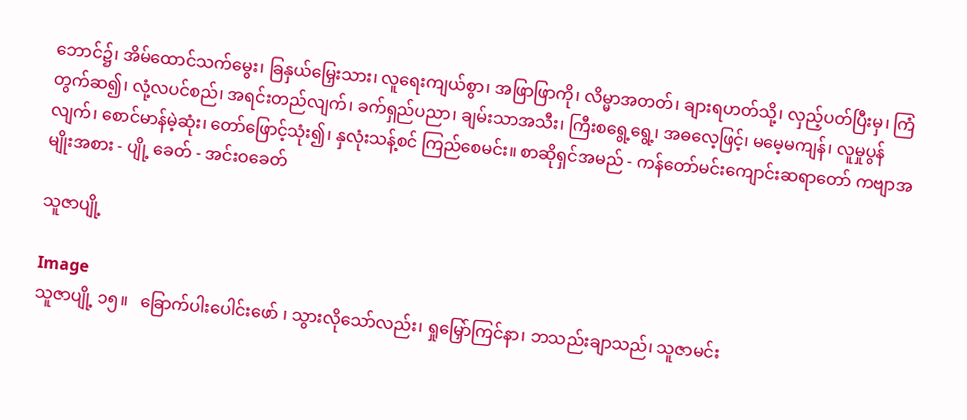ဘောင်၌၊ အိမ်ထောင်သက်မွေး၊ ခြနှယ်မြှေးသား၊ လူရေးကျယ်စွာ၊ အဖြာဖြာကို၊ လိမ္မာအတတ်၊ ချားရဟတ်သို့၊ လှည့်ပတ်ပြီးမှ၊ ကြံတွက်ဆ၍၊ လုံ့လပင်စည်၊ အရင်းတည်လျက်၊ ခက်ရှည်ပညာ၊ ချမ်းသာအသီး၊ ကြီးစရွေ့ရွေ့၊ အဓလေ့ဖြင့်၊ မမေ့မကျန်၊ လူမှုပွန်လျက်၊ စောင်မာန်မဲ့ဆုံး၊ တော်ဖြောင့်သုံး၍၊ နှလုံးသန့်စင် ကြည်စေမင်း။ စာဆိုရှင်အမည် - ကန်တော်မင်းကျောင်းဆရာတော် ကဗျာအမျိုးအစား - ပျို့ ခေတ် - အင်းဝခေတ်

သူဇာပျို့

Image
သူဇာပျို့ ၁၅။   ခြောက်ပါးပေါင်းဖော် ၊ သွားလိုသော်လည်း၊ ရှုမြှော်ကြင်နာ၊ ဘသည်းချာသည်၊ သူဇာမင်း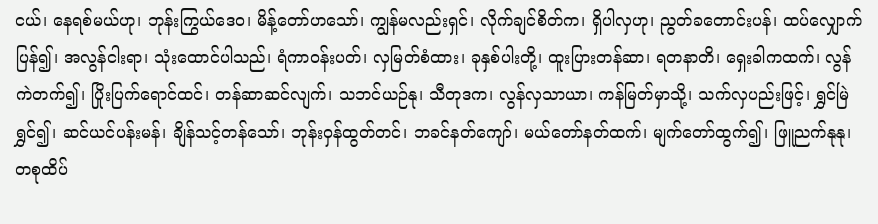ငယ်၊ နေရစ်မယ်ဟု၊ ဘုန်းကြွယ်ဒေဝ၊ မိန့်တော်ဟသော်၊ ကျွန်မလည်းရှင်၊ လိုက်ချင်စိတ်က၊ ရှိပါလှဟု၊ ညွတ်ခတောင်းပန်၊ ထပ်လျှောက်ပြန်၍၊ အလွန်ငါးရာ၊ သုံးထောင်ပါသည်၊ ရံကာဝန်းပတ်၊ လှမြတ်စံထား၊ ခုနှစ်ပါးတို့၊ ထူးပြားတန်ဆာ၊ ရတနာတိ၊ ရှေးခါကထက်၊ လွန်ကဲတက်၍၊ ပြိုးပြက်ရောင်ထင်၊ တန်ဆာဆင်လျက်၊ သဘင်ယဉ်နု၊ သီတုဒက၊ လွန်လှသာယာ၊ ကန်မြတ်မှာသို့၊ သက်လှပည်းဖြင့်၊ ရွှင်မြဲရွှင်၍၊ ဆင်ယင်ပန်းမန်၊ ချိန်သင့်တန်သော်၊ ဘုန်းဝှန်ထွတ်တင်၊ ဘခင်နတ်ကျော်၊ မယ်တော်နတ်ထက်၊ မျက်တော်ထွက်၍၊ ဖြူညက်နုနု၊ တစုထိပ်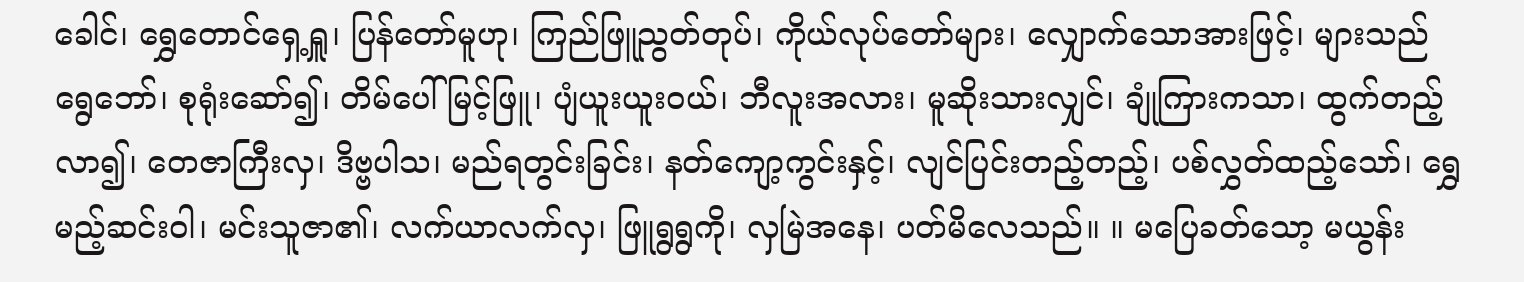ခေါင်၊ ရွှေတောင်ရှေ့ရှူ၊ ပြန်တော်မူဟု၊ ကြည်ဖြူညွတ်တုပ်၊ ကိုယ်လုပ်တော်များ၊ လျှောက်သောအားဖြင့်၊ များသည်ရွေဘော်၊ စုရုံးဆော်၍၊ တိမ်ပေါ်မြင့်ဖြူ၊ ပျံယူးယူးဝယ်၊ ဘီလူးအလား၊ မူဆိုးသားလျှင်၊ ချုံကြားကသာ၊ ထွက်တည့်လာ၍၊ တေဇာကြီးလှ၊ ဒိဗ္ဗပါသ၊ မည်ရတွင်းခြင်း၊ နတ်ကျော့ကွင်းနှင့်၊ လျင်ပြင်းတည့်တည့်၊ ပစ်လွှတ်ထည့်သော်၊ ရွှေမည့်ဆင်းဝါ၊ မင်းသူဇာ၏၊ လက်ယာလက်လှ၊ ဖြူရွရွကို၊ လှမြဲအနေ၊ ပတ်မိလေသည်။ ။ မပြေခတ်သော့ မယွန်း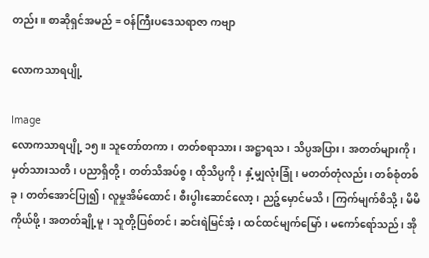တည်း ။ စာဆိုရှင်အမည် = ဝန်ကြီးပဒေသရာဇာ ကဗျာ

လောကသာရပျို့

Image
လောကသာရပျို့ ၁၅။ သူတော်တကာ၊ တတ်စရာသား၊ အဋ္ဌာရသ၊ သိပ္ပအပြား၊ အတတ်များကို၊ မှတ်သားသတိ၊ ပညာရှိတို့၊ တတ်သိအပ်စွ၊ ထိုသိပ္ပကို၊ နှံ့မျှလုံးခြုံ၊ မတတ်တုံလည်း၊ တစ်စုံတစ်ခု၊ တတ်အောင်ပြု၍၊ လူမှုအိမ်ထောင်၊ စီးပွါးဆောင်လော့၊ ညဉ့်မှောင်မသိ၊ ကြက်မျက်စိသို့၊ မိမိကိုယ်ဖို့၊ အတတ်ချို့မူ၊ သူတို့ပြစ်တင်၊ ဆင်းရဲမြင်အံ့၊ ထင်ထင်မျက်မြော်၊ မကော်ရော်သည်၊ အို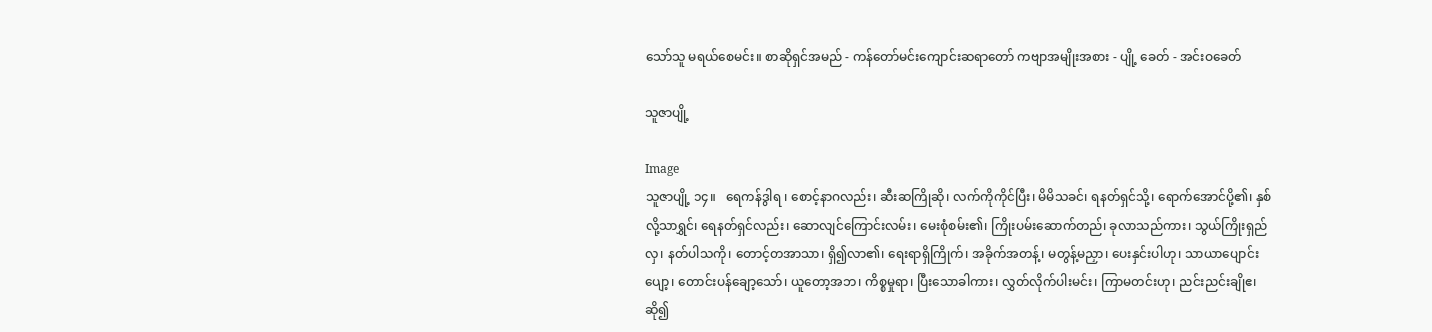သော်သူ မရယ်စေမင်း။ စာဆိုရှင်အမည် - ကန်တော်မင်းကျောင်းဆရာတော် ကဗျာအမျိုးအစား - ပျို့ ခေတ် - အင်းဝခေတ်

သူဇာပျို့

Image
သူဇာပျို့ ၁၄။   ရေကန်ဒွါရ ၊ စောင့်နာဂလည်း၊ ဆီးဆကြိုဆို၊ လက်ကိုကိုင်ပြီး၊ မိမိသခင်၊ ရနတ်ရှင်သို့၊ ရောက်အောင်ပို့၏၊ နှစ်လို့သာရွှင်၊ ရေနတ်ရှင်လည်း၊ ဆောလျင်ကြောင်းလမ်း၊ မေးစုံစမ်း၏၊ ကြိုးပမ်းဆောက်တည်၊ ခုလာသည်ကား၊ သွယ်ကြိုးရှည်လှ၊ နတ်ပါသကို၊ တောင့်တအာသာ၊ ရှိ၍လာ၏၊ ရေးရာရှိကြိုက်၊ အခိုက်အတန့်၊ မတွန့်မညှာ၊ ပေးနှင်းပါဟု၊ သာယာပျောင်းပျော့၊ တောင်းပန်ချော့သော်၊ ယူတော့အဘ၊ ကိစ္စမှုရာ၊ ပြီးသောခါကား၊ လွှတ်လိုက်ပါးမင်း၊ ကြာမတင်းဟု၊ ညင်းညင်းချိုဧ၊ ဆို၍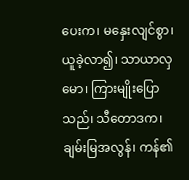ပေးက၊ မနှေးလျင်စွာ၊ ယူခဲ့လာ၍၊ သာယာလှမော၊ ကြားမျိုးပြောသည်၊ သီတောဒက၊ ချမ်းမြအလွန်၊ ကန်၏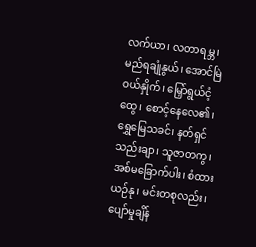လက်ယာ၊ လတာရမ္ဘ၊ မည်ရချုံနွယ်၊ အောင်မြဲဝယ်နှိုက်၊ မြှော်ရွယ်ငံ့ထွေ၊ စောင့်နေလေ၏၊ ရွှေမြေသခင်၊ နတ်ရှင်သည်းချာ၊ သူဇာတကွ၊ အစ်မခြောက်ပါး၊ စံထားယဉ်နု၊ မင်းတစုလည်း၊ ပျော်မှုချိန်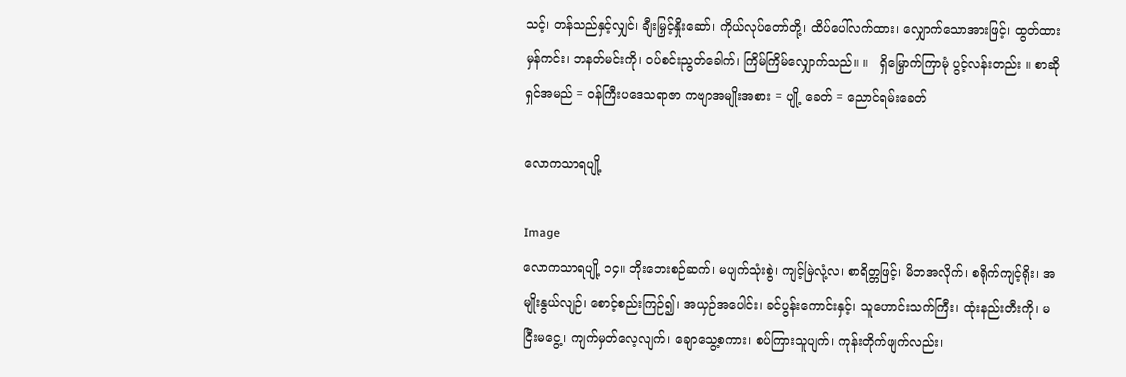သင့်၊ တန်သည်နှင့်လျှင်၊ ချီးမြှင့်နှိုးဆော်၊ ကိုယ်လုပ်တော်တို့၊ ထိပ်ပေါ်လက်ထား၊ လျှောက်သောအားဖြင့်၊ ထွတ်ထားမှန်ကင်း၊ ဘနတ်မင်းကို၊ ဝပ်စင်းညွတ်ခေါက်၊ ကြိမ်ကြိမ်လျှောက်သည်။ ။   ရှိမြှောက်ကြာမုံ ပွင့်လန်းတည်း ။ စာဆိုရှင်အမည် = ဝန်ကြီးပဒေသရာဇာ ကဗျာအမျိုးအစား = ပျို့ ခေတ် = ညောင်ရမ်းခေတ်

လောကသာရပျို့

Image
လောကသာရပျို့ ၁၄။ ဘိုးဘေးစဉ်ဆက်၊ မပျက်သုံးစွဲ၊ ကျင့်မြဲလုံ့လ၊ စာရိတ္တဖြင့်၊ မိဘအလိုက်၊ စရိုက်ကျင့်ရိုး၊ အမျိုးနွယ်လျဉ်၊ စောင့်စည်းကြဉ်၍၊ အယှဉ်အပေါင်း၊ ခင်ပွန်းကောင်းနှင့်၊ သူဟောင်းသက်ကြီး၊ ထုံးနည်းတီးကို၊ မငြီးမငွေ့၊ ကျက်မှတ်လေ့လျက်၊ ချောသွေ့စကား၊ စပ်ကြားသူပျက်၊ ကုန်းတိုက်ဖျက်လည်း၊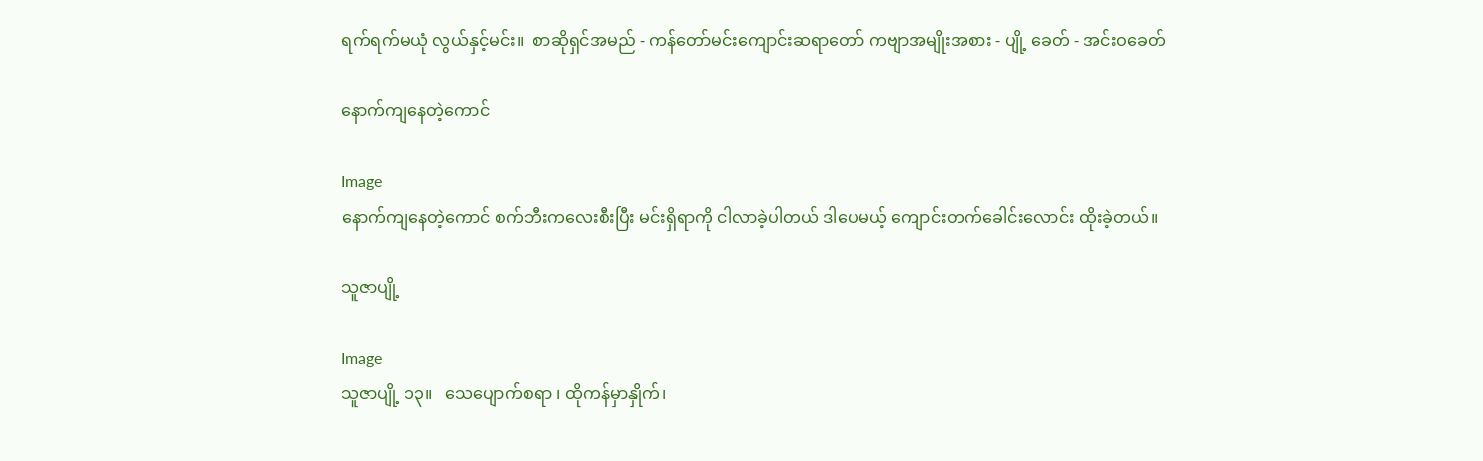ရက်ရက်မယုံ လွယ်နှင့်မင်း။  စာဆိုရှင်အမည် - ကန်တော်မင်းကျောင်းဆရာတော် ကဗျာအမျိုးအစား - ပျို့ ခေတ် - အင်းဝခေတ်

နောက်ကျနေတဲ့ကောင်

Image
နောက်ကျနေတဲ့ကောင် စက်ဘီးကလေးစီးပြီး မင်းရှိရာကို ငါလာခဲ့ပါတယ် ဒါပေမယ့် ကျောင်းတက်ခေါင်းလောင်း ထိုးခဲ့တယ်။

သူဇာပျို့

Image
သူဇာပျို့ ၁၃။   သေပျောက်စရာ ၊ ထိုကန်မှာနှိုက်၊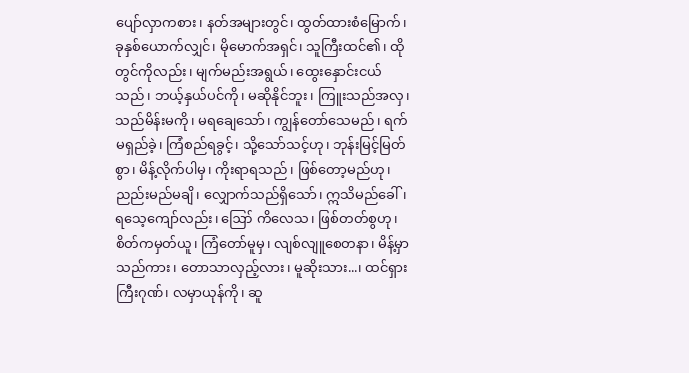ပျော်လှာကစား၊ နတ်အများတွင်၊ ထွတ်ထားစံမြောက်၊ ခုနှစ်ယောက်လျှင်၊ မိုမောက်အရှင်၊ သူကြီးထင်၏၊ ထိုတွင်ကိုလည်း၊ မျက်မည်းအရွယ်၊ ထွေးနှောင်းငယ်သည်၊ ဘယ့်နှယ်ပင်ကို၊ မဆိုနိုင်ဘူး၊ ကြူးသည်အလှ၊ သည်မိန်းမကို၊ မရချေသော်၊ ကျွန်တော်သေမည်၊ ရက်မရှည်ခဲ့၊ ကြံစည်ရခွင့်၊ သို့သော်သင့်ဟု၊ ဘုန်းမြင့်မြတ်စွာ၊ မိန့်လိုက်ပါမှ၊ ကိုးရာရသည်၊ ဖြစ်တော့မည်ဟု၊ ညည်းမည်မချိ၊ လျှောက်သည်ရှိသော်၊ ဣသိမည်ခေါ်၊ ရသေ့ကျော်လည်း၊ ဪ ကိလေသ၊ ဖြစ်တတ်စွဟု၊ စိတ်ကမှတ်ယူ၊ ကြံတော်မူမှ၊ လျစ်လျူစေတနာ၊ မိန့်မှာသည်ကား၊ တောသာလှည့်လား၊ မူဆိုးသား...၊ ထင်ရှားကြီးဂုဏ်၊ လမှာယုန်ကို၊ ဆူ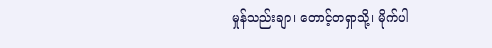မှုန်သည်းချာ၊ တောင့်တရှာသို့၊ မိုက်ပါ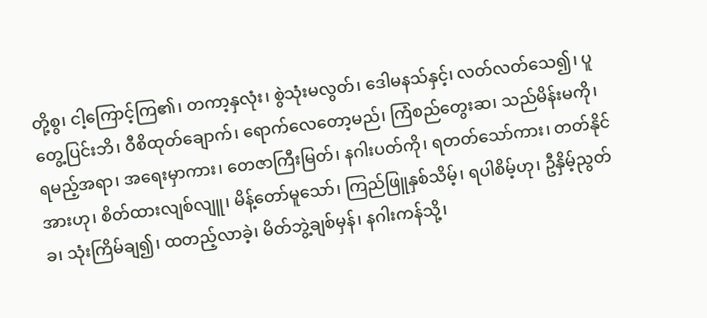တို့စွ၊ ငါ့ကြောင့်ကြ၏၊ တကာ့နှလုံး၊ စွဲသုံးမလွတ်၊ ဒေါမနသ်နှင့်၊ လတ်လတ်သေ၍၊ ပူတွေ့ပြင်းဘိ၊ ဝီစိထုတ်ချောက်၊ ရောက်လေတော့မည်၊ ကြံစည်တွေးဆ၊ သည်မိန်းမကို၊ ရမည့်အရာ၊ အရေးမှာကား၊ တေဇာကြီးမြတ်၊ နဂါးပတ်ကို၊ ရတတ်သော်ကား၊ တတ်နိုင်အားဟု၊ စိတ်ထားလျစ်လျူ၊ မိန့်တော်မူသော်၊ ကြည်ဖြူနှစ်သိမ့်၊ ရပါစိမ့်ဟု၊ ဦနှိမ့်ညွတ်ခ၊ သုံးကြိမ်ချ၍၊ ထတည့်လာခဲ့၊ မိတ်ဘွဲ့ချစ်မှန်၊ နဂါးကန်သို့၊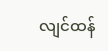လျင်ထန်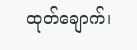ထုတ်ချောက်၊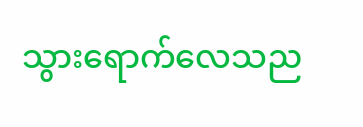သွားရောက်လေသည